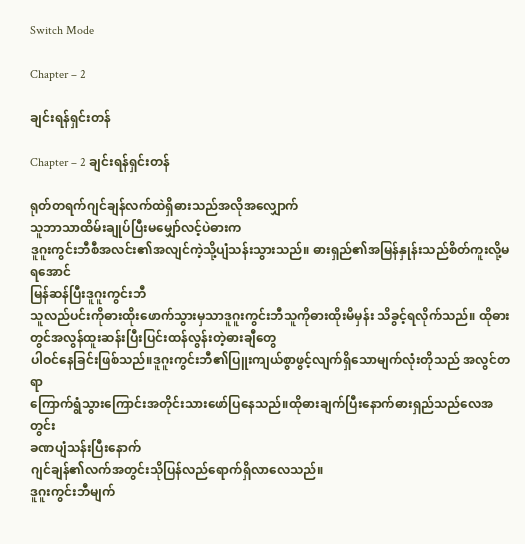Switch Mode

Chapter – 2

ချင်းရန်ရှင်းတန်

Chapter – 2 ချင်းရန်ရှင်းတန်

ရုတ်တရက်ဂျင်ချန်လက်ထဲရှိဓားသည်အလိုအလျှောက်
သူဘာသာထိမ်းချုပ်ပြီးမမျှော်လင့်ပဲဓားက
ဒူဂူးကွင်းဘီစီအလင်း၏အလျင်ကဲ့သို့ပျံသန်းသွားသည်။ ဓားရှည်၏အမြန်နှုန်းသည်စိတ်ကူးလို့မရအောင်
မြန်ဆန်ပြီးဒူဂူးကွင်းဘီ
သူလည်ပင်းကိုဓားထိုးဖောက်သွားမှသာဒူဂူးကွင်းဘီသူကိုဓားထိုးမိမှန်း သိခွင့်ရလိုက်သည်။ ထိုဓားတွင်အလွန်ထူးဆန်းပြီးပြင်းထန်လွန်းတဲ့ဓားချီတွေ
ပါဝင်နေခြင်းဖြစ်သည်။ဒူဂူးကွင်းဘီ၏ပြူးကျယ်စွာဖွင့်လျက်ရှိသောမျက်လုံးတိုသည် အလွင်တရာ
ကြောက်ရွံသွားကြောင်းအတိုင်းသားဖော်ပြနေသည်။ထိုဓားချက်ပြီးနောက်ဓားရှည်သည်လေအတွင်း
ခဏပျံသန်းပြီးနောက်
ဂျင်ချန်၏လက်အတွင်းသိုပြန်လည်ရောက်ရှိလာလေသည်။
ဒူဂူးကွင်းဘီမျက်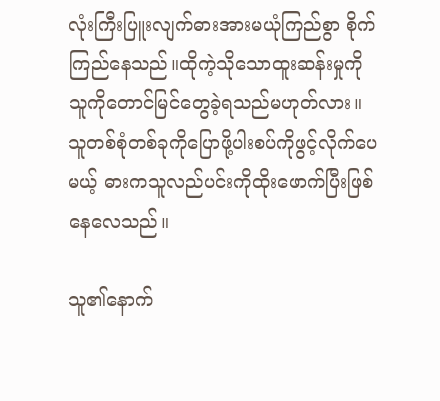လုံးကြီးပြူးလျက်ဓားအားမယုံကြည်စွာ စိုက်ကြည်နေသည်။ထိုကဲ့သိုသောထူးဆန်းမှုကို
သူကိုတောင်မြင်တွေခဲ့ရသည်မဟုတ်လား။
သူတစ်စုံတစ်ခုကိုပြောဖို့ပါးစပ်ကိုဖွင့်လိုက်ပေမယ့် ဓားကသူလည်ပင်းကိုထိုးဖောက်ပြီးဖြစ်နေလေသည်။

သူ၏နောက်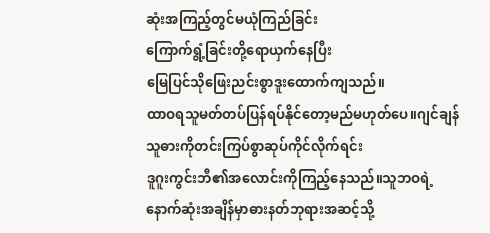ဆုံးအကြည့်တွင်မယုံကြည်ခြင်း
ကြောက်ရွံ့ခြင်းတို့ရောယှက်နေပြီး
မြေပြင်သိုဖြေးညင်းစွာဒူးထောက်ကျသည်။
ထာဝရသူမတ်တပ်ပြန်ရပ်နိုင်တော့မည်မဟုတ်ပေ။ဂျင်ချန်သူဓားကိုတင်းကြပ်စွာဆုပ်ကိုင်လိုက်ရင်း
ဒူဂူးကွင်းဘီ၏အလောင်းကိုကြည့်နေသည်။သူဘဝရဲ့
နောက်ဆုံးအချိန်မှာဓားနတ်ဘုရားအဆင့်သို့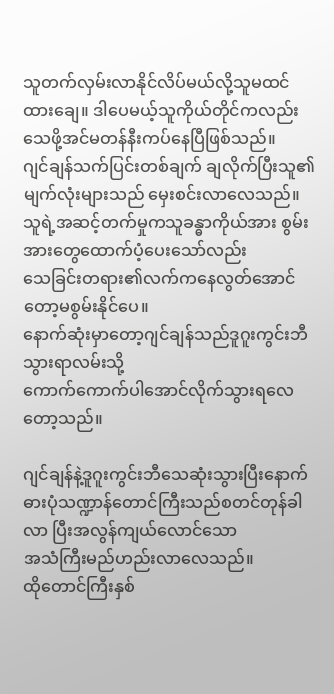သူတက်လှမ်းလာနိုင်လိပ်မယ်လို့သူမထင်ထားချေ။ ဒါပေမယ့်သူကိုယ်တိုင်ကလည်း
သေဖို့အင်မတန်နီးကပ်နေပြီဖြစ်သည်။
ဂျင်ချန်သက်ပြင်းတစ်ချက် ချလိုက်ပြီးသူ၏မျက်လုံးများသည် မှေးစင်းလာလေသည်။သူရဲ့အဆင့်တက်မှုကသူခန္ဓာကိုယ်အား စွမ်းအားတွေထောက်ပံ့ပေးသော်လည်း
သေခြင်းတရား၏လက်ကနေလွတ်အောင်တော့မစွမ်းနိုင်ပေ။
နောက်ဆုံးမှာတော့ဂျင်ချန်သည်ဒူဂူးကွင်းဘီသွားရာလမ်းသို့
ကောက်ကောက်ပါအောင်လိုက်သွားရလေတော့သည်။

ဂျင်ချန်နဲ့ဒူဂူးကွင်းဘီသေဆုံးသွားပြီးနောက်
ဓားပုံသဏ္ဍာန်တောင်ကြီးသည်စတင်တုန်ခါလာ ပြီးအလွန်ကျယ်လောင်သော
အသံကြီးမည်ဟည်းလာလေသည်။
ထိုတောင်ကြီးနှစ်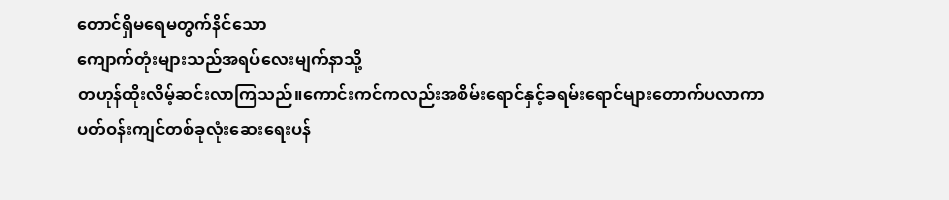တောင်ရှိမရေမတွက်နိင်သော
ကျောက်တုံးများသည်အရပ်လေးမျက်နာသို့
တဟုန်ထိုးလိမ့်ဆင်းလာကြသည်။ကောင်းကင်ကလည်းအစိမ်းရောင်နှင့်ခရမ်းရောင်များတောက်ပလာကာ
ပတ်ဝန်းကျင်တစ်ခုလုံးဆေးရေးပန်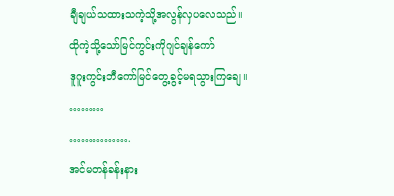ချီချယ်သထားသကဲ့သို့အလွန်လှပလေသည်။
ထိုကဲ့သို့သော်မြင်ကွင်းကိုဂျင်ချန်ကော်
ဒူဂူးကွင်းဘီကော်မြင်တွေ့ခွင့်မရသွားကြချေ။
………
…………….
အင်မတန်ခန်းနား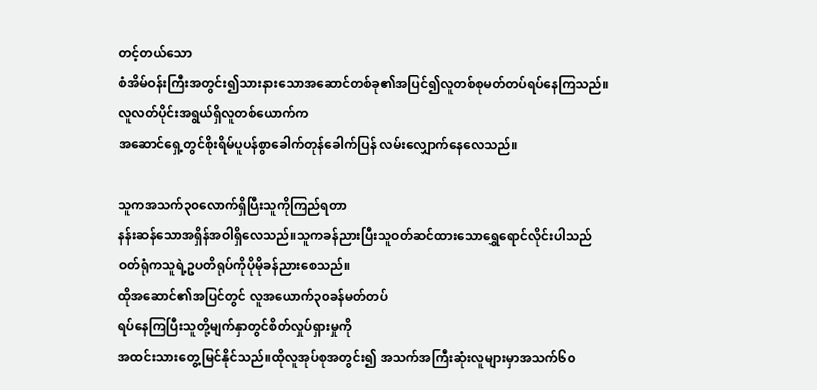တင့်တယ်သော
စံအိမ်ဝန်းကြီးအတွင်း၍သားနားသောအဆောင်တစ်ခု၏အပြင်၍လူတစ်စုမတ်တပ်ရပ်နေကြသည်။
လူလတ်ပိုင်းအရွယ်ရှိလူတစ်ယောက်က
အဆောင်ရှေ့တွင်စိုးရိမ်ပူပန်စွာခေါက်တုန်ခေါက်ပြန် လမ်းလျှောက်နေလေသည်။

သူကအသက်၃၀လောက်ရှိပြီးသူကိုကြည်ရတာ
နန်းဆန်သောအရှိန်အဝါရှိလေသည်။သူကခန်ညားပြီးသူဝတ်ဆင်ထားသောရွှေရောင်လိုင်းပါသည်
ဝတ်ရုံကသူရဲ့ဥပတိရုပ်ကိုပိုမိုခန်ညားစေသည်။
ထိုအဆောင်၏အပြင်တွင် လူအယောက်၃၀ခန်မတ်တပ်
ရပ်နေကြပြီးသူတို့မျက်နှာတွင်စိတ်လှုပ်ရှားမှုကို
အထင်းသားတွေ့မြင်နိုင်သည်။ထိုလူအုပ်စုအတွင်း၍ အသက်အကြီးဆုံးလူများမှာအသက်၆၀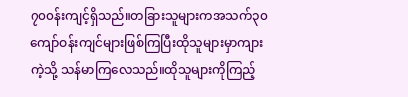၇၀၀န်းကျင့်ရှိသည်။တခြားသူများကအသက်၃၀
ကျော်ဝန်းကျင်များဖြစ်ကြပြီးထိုသူများမှာကျားကဲ့သို့ သန်မာကြလေသည်။ထိုသူများကိုကြည့်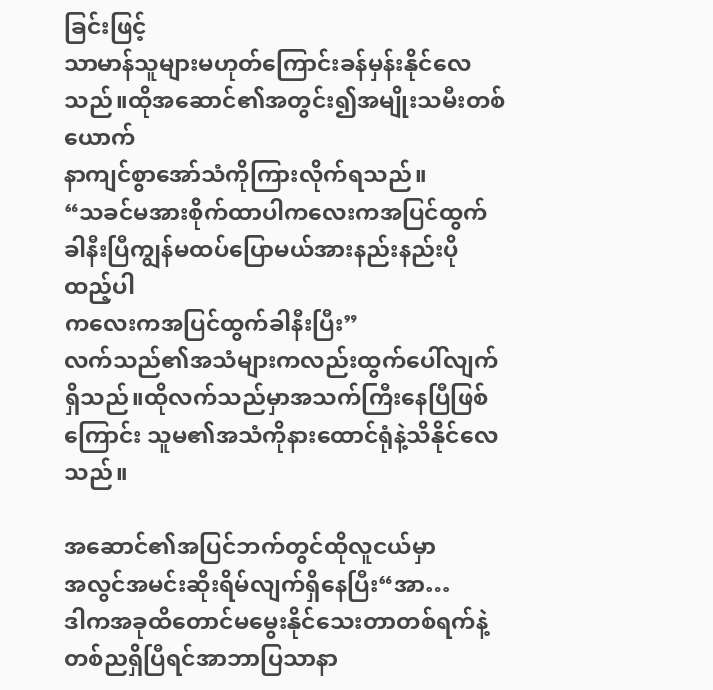ခြင်းဖြင့်
သာမာန်သူများမဟုတ်ကြောင်းခန်မှန်းနိုင်လေသည်။ထိုအဆောင်၏အတွင်း၍အမျိုးသမီးတစ်ယောက်
နာကျင်စွာအော်သံကိုကြားလိုက်ရသည်။
“သခင်မအားစိုက်ထာပါကလေးကအပြင်ထွက်ခါနီးပြီကျွန်မထပ်ပြောမယ်အားနည်းနည်းပိုထည့်ပါ
ကလေးကအပြင်ထွက်ခါနီးပြီး”
လက်သည်၏အသံများကလည်းထွက်ပေါ်လျက်
ရှိသည်။ထိုလက်သည်မှာအသက်ကြီးနေပြီဖြစ်ကြောင်း သူမ၏အသံကိုနားထောင်ရုံနဲ့သိနိုင်လေသည်။

အဆောင်၏အပြင်ဘက်တွင်ထိုလူငယ်မှာ
အလွင်အမင်းဆိုးရိမ်လျက်ရှိနေပြီး“အာ…
ဒါကအခုထိတောင်မမွေးနိုင်သေးတာတစ်ရက်နဲ့
တစ်ညရှိပြီရင်အာဘာပြသာနာ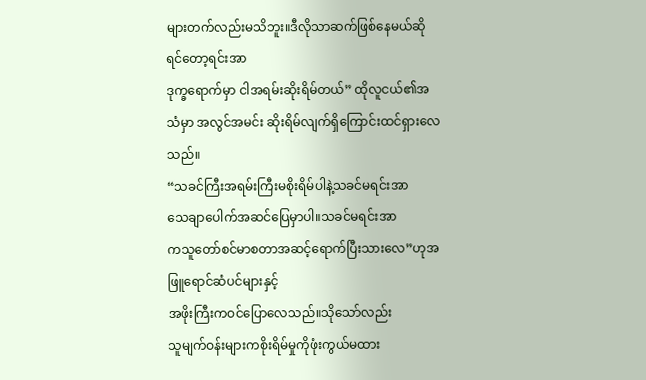များတက်လည်းမသိဘူး။ဒီလိုသာဆက်ဖြစ်နေမယ်ဆိုရင်တော့ရင်းအာ
ဒုက္ခရောက်မှာ ငါအရမ်းဆိုးရိမ်တယ်” ထိုလူငယ်၏အသံမှာ အလွင်အမင်း ဆိုးရိမ်လျက်ရှိကြောင်းထင်ရှားလေသည်။
“သခင်ကြီးအရမ်းကြီးမစိုးရိမ်ပါနဲ့သခင်မရင်းအာ
သေချာပေါက်အဆင်ပြေမှာပါ။သခင်မရင်းအာ
ကသူတော်စင်မာစတာအဆင့်ရောက်ပြီးသားလေ”ဟုအဖြူရောင်ဆံပင်များနှင့်
အဖိုးကြီးကဝင်ပြောလေသည်။သိုသော်လည်း
သူမျက်ဝန်းများကစိုးရိမ်မှုကိုဖုံးကွယ်မထား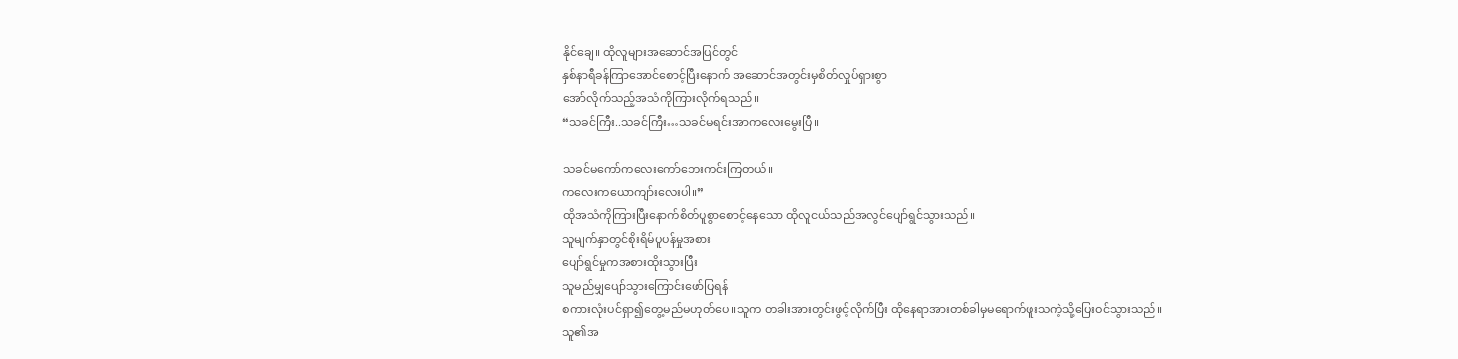နိုင်ချေ။ ထိုလူများအဆောင်အပြင်တွင်
နှစ်နာရီခန်ကြာအောင်စောင့်ပြီးနောက် အဆောင်အတွင်းမှစိတ်လှုပ်ရှားစွာ
အော်လိုက်သည့်အသံကိုကြားလိုက်ရသည်။
“သခင်ကြီး..သခင်ကြီး…သခင်မရင်းအာကလေးမွေးပြီ။

သခင်မကော်ကလေးကော်ဘေးကင်းကြတယ်။
ကလေးကယောကျာ်းလေးပါ။”
ထိုအသံကိုကြားပြီးနောက်စိတ်ပူစွာစောင့်နေသော ထိုလူငယ်သည်အလွင်ပျော်ရွင်သွားသည်။
သူမျက်နှာတွင်စိုးရိမ်ပူပန်မှုအစား
ပျော်ရွင်မှုကအစားထိုးသွားပြီး
သူမည်မျှပျော်သွားကြောင်းဖော်ပြရန်
စကားလုံးပင်ရှာ၍တွေ့မည်မဟုတ်ပေ။သူက တခါးအားတွင်းဖွင့်လိုက်ပြီး ထိုနေရာအားတစ်ခါမှမရောက်ဖူးသကဲ့သို့ပြေးဝင်သွားသည်။
သူ၏အ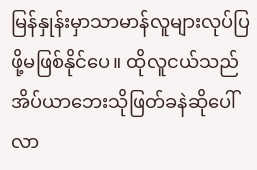မြန်နှုန်းမှာသာမာန်လူများလုပ်ပြဖို့မဖြစ်နိုင်ပေ။ ထိုလူငယ်သည်အိပ်ယာဘေးသိုဖြတ်ခနဲဆိုပေါ်လာ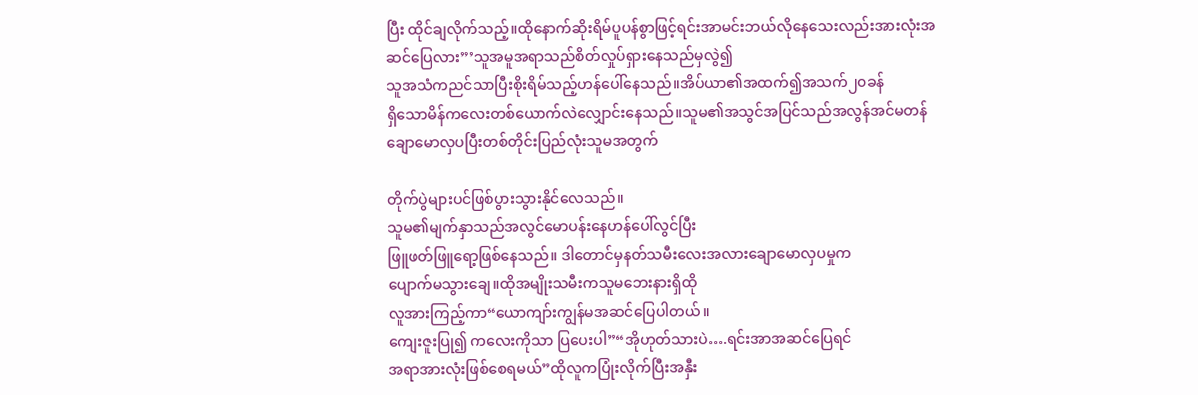ပြီး ထိုင်ချလိုက်သည့်။ထိုနောက်ဆိုးရိမ်ပူပန်စွာဖြင့်ရင်းအာမင်းဘယ်လိုနေသေးလည်းအားလုံးအဆင်ပြေလား”’သူအမူအရာသည်စိတ်လှုပ်ရှားနေသည်မှလွဲ၍
သူအသံကညင်သာပြီးစိုးရိမ်သည့်ဟန်ပေါ်နေသည်။အိပ်ယာ၏အထက်၍အသက်၂၀ခန်
ရှိသောမိန်ကလေးတစ်ယောက်လဲလျှောင်းနေသည်။သူမ၏အသွင်အပြင်သည်အလွန်အင်မတန်
ချောမောလှပပြီးတစ်တိုင်းပြည်လုံးသူမအတွက်

တိုက်ပွဲများပင်ဖြစ်ပွားသွားနိုင်လေသည်။
သူမ၏မျက်နှာသည်အလွင်မောပန်းနေဟန်ပေါ်လွင်ပြီး
ဖြူဖတ်ဖြူရော့ဖြစ်နေသည်။ ဒါတောင်မှနတ်သမီးလေးအလားချောမောလှပမှုက
ပျောက်မသွားချေ။ထိုအမျိုးသမီးကသူမဘေးနားရှိထို
လူအားကြည့်ကာ“ယောကျာ်းကျွန်မအဆင်ပြေပါတယ်။
ကျေးဇူးပြု၍ ကလေးကိုသာ ပြပေးပါ”“အိုဟုတ်သားပဲ….ရင်းအာအဆင်ပြေရင်
အရာအားလုံးဖြစ်စေရမယ်”ထိုလူကပြုံးလိုက်ပြီးအနှီး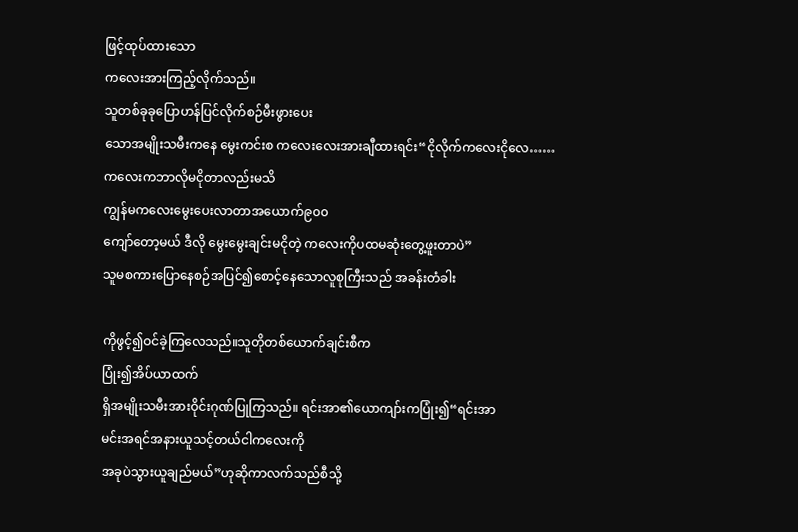ဖြင့်ထုပ်ထားသော
ကလေးအားကြည့်လိုက်သည်။
သူတစ်ခုခုပြောဟန်ပြင်လိုက်စဉ်မီးဖွားပေး
သောအမျိုးသမီးကနေ မွေးကင်းစ ကလေးလေးအားချီထားရင်း“ငိုလိုက်ကလေးငိုလေ……
ကလေးကဘာလိုမငိုတာလည်းမသိ
ကျွန်မကလေးမွေးပေးလာတာအယောက်၉၀၀
ကျော်တော့မယ် ဒီလို မွေးမွေးချင်းမငိုတဲ့ ကလေးကိုပထမဆုံးတွေ့ဖူးတာပဲ”
သူမစကားပြောနေစဉ်အပြင်၍စောင့်နေသောလူစုကြီးသည် အခန်းတံခါး

ကိုဖွင့်၍ဝင်ခဲ့ကြလေသည်။သူတိုတစ်ယောက်ချင်းစီက
ပြုံး၍အိပ်ယာထက်
ရှိအမျိုးသမီးအားဝိုင်းဂုဏ်ပြုကြသည်။ ရင်းအာ၏ယောကျာ်းကပြုံး၍“ရင်းအာ
မင်းအရင်အနားယူသင့်တယ်ငါကလေးကို
အခုပဲသွားယူချည်မယ်”ဟုဆိုကာလက်သည်စီသို့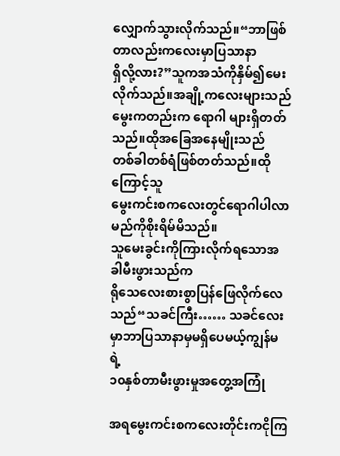လျှောက်သွားလိုက်သည်။“ဘာဖြစ်တာလည်းကလေးမှာပြသာနာ
ရှိလို့လား?”သူကအသံကိုနှိမ်၍မေးလိုက်သည်။အချို့ကလေးများသည်
မွေးကတည်းက ရောဂါ များရှိတတ်သည်။ထိုအခြေအနေမျိုးသည်
တစ်ခါတစ်ရံဖြစ်တတ်သည်။ထိုကြောင့်သူ
မွေးကင်းစကလေးတွင်ရောဂါပါလာမည်ကိုစိုးရိမ်မိသည်။
သူမေးခွင်းကိုကြားလိုက်ရသောအခါမီးဖွားသည်က
ရိုသေလေးစားစွာပြန်ဖြေလိုက်လေသည်“သခင်ကြီး…… သခင်လေးမှာဘာပြသာနာမှမရှိပေမယ့်ကျွန်မရဲ့
၁၀နှစ်တာမီးဖွားမှုအတွေ့အကြုံ

အရမွေးကင်းစကလေးတိုင်းကငိုကြ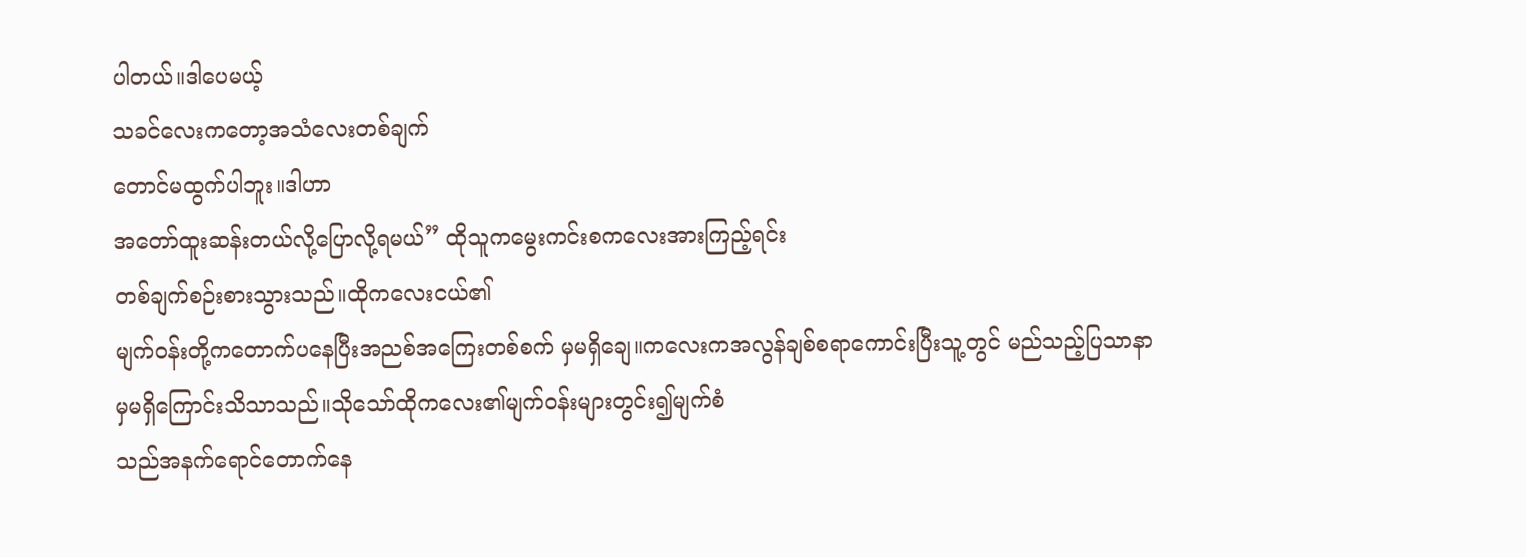ပါတယ်။ဒါပေမယ့်
သခင်လေးကတော့အသံလေးတစ်ချက်
တောင်မထွက်ပါဘူး။ဒါဟာ
အတော်ထူးဆန်းတယ်လို့ပြောလို့ရမယ်” ထိုသူကမွေးကင်းစကလေးအားကြည့်ရင်း
တစ်ချက်စဉ်းစားသွားသည်။ထိုကလေးငယ်၏
မျက်ဝန်းတို့ကတောက်ပနေပြီးအညစ်အကြေးတစ်စက် မှမရှိချေ။ကလေးကအလွန်ချစ်စရာကောင်းပြီးသူ့တွင် မည်သည့်ပြသာနာ
မှမရှိကြောင်းသိသာသည်။သိုသော်ထိုကလေး၏မျက်ဝန်းများတွင်း၍မျက်စံ
သည်အနက်ရောင်တောက်နေ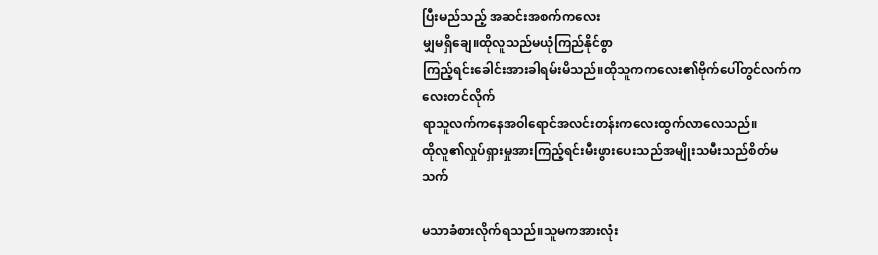ပြီးမည်သည့် အဆင်းအစက်ကလေး
မျှမရှိချေ။ထိုလူသည်မယုံကြည်နိုင်စွာ
ကြည့်ရင်းခေါင်းအားခါရမ်းမိသည်။ထိုသူကကလေး၏ဗိုက်ပေါ်တွင်လက်ကလေးတင်လိုက်
ရာသူလက်ကနေအဝါရောင်အလင်းတန်းကလေးထွက်လာလေသည်။
ထိုလူ၏လှုပ်ရှားမှုအားကြည့်ရင်းမီးဖွားပေးသည်အမျိုးသမီးသည်စိတ်မသက်

မသာခံစားလိုက်ရသည်။သူမကအားလုံး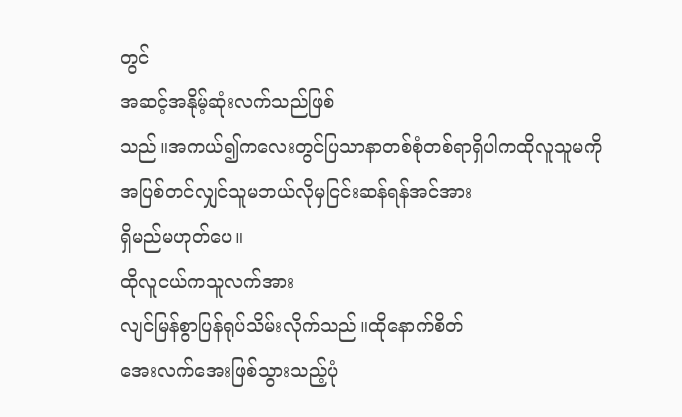တွင်
အဆင့်အနိုမ့်ဆုံးလက်သည်ဖြစ်
သည်။အကယ်၍ကလေးတွင်ပြသာနာတစ်စုံတစ်ရာရှိပါကထိုလူသူမကို
အပြစ်တင်လျှင်သူမဘယ်လိုမှငြင်းဆန်ရန်အင်အား
ရှိမည်မဟုတ်ပေ။
ထိုလူငယ်ကသူလက်အား
လျင်မြန်စွာပြန်ရုပ်သိမ်းလိုက်သည်။ထိုနောက်စိတ်
အေးလက်အေးဖြစ်သွားသည့်ပုံ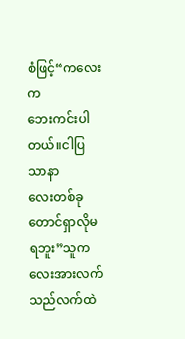စံဖြင့်“ကလေးက
ဘေးကင်းပါတယ်။ငါပြသာနာ
လေးတစ်ခုတောင်ရှာလိုမရဘူး”သူကလေးအားလက်သည်လက်ထဲ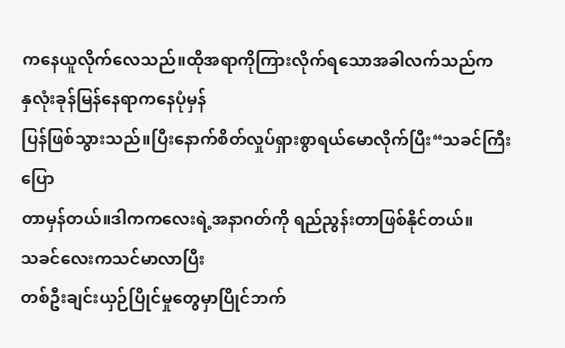ကနေယူလိုက်လေသည်။ထိုအရာကိုကြားလိုက်ရသောအခါလက်သည်က
နှလုံးခုန်မြန်နေရာကနေပုံမှန်
ပြန်ဖြစ်သွားသည်။ပြီးနောက်စိတ်လှုပ်ရှားစွာရယ်မောလိုက်ပြီး“သခင်ကြီးပြော
တာမှန်တယ်။ဒါကကလေးရဲ့အနာဂတ်ကို ရည်ညွန်းတာဖြစ်နိုင်တယ်။
သခင်လေးကသင်မာလာပြီး
တစ်ဦးချင်းယှဉ်ပြိုင်မှုတွေမှာပြိုင်ဘက်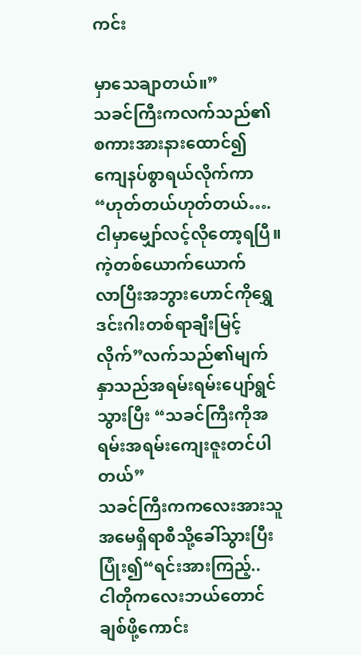ကင်း

မှာသေချာတယ်။”
သခင်ကြီးကလက်သည်၏စကားအားနားထောင်၍
ကျေနပ်စွာရယ်လိုက်ကာ
“ဟုတ်တယ်ဟုတ်တယ်….ငါမှာမျှော်လင့်လိုတော့ရပြီ။ ကဲ့တစ်ယောက်ယောက်
လာပြီးအဘွားဟောင်ကိုရွှေဒင်းဂါးတစ်ရာချီးမြင့်လိုက်”လက်သည်၏မျက်နှာသည်အရမ်းရမ်းပျော်ရွင်သွားပြီး “သခင်ကြီးကိုအရမ်းအရမ်းကျေးဇူးတင်ပါတယ်”
သခင်ကြီးကကလေးအားသူအမေရှိရာစီသို့ခေါ်သွားပြီး ပြုံး၍“ရင်းအားကြည့်..
ငါတိုကလေးဘယ်တောင်ချစ်ဖို့ကောင်း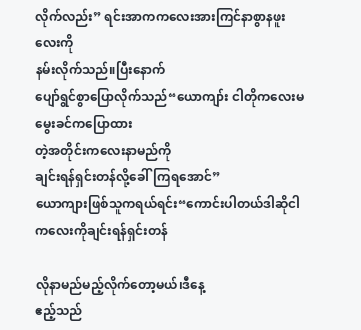လိုက်လည်း” ရင်းအာကကလေးအားကြင်နာစွာနဖူးလေးကို
နမ်းလိုက်သည်။ပြီးနောက်
ပျော်ရွင်စွာပြောလိုက်သည်“ယောကျာ်း ငါတိုကလေးမမွေးခင်ကပြောထား
တဲ့အတိုင်းကလေးနာမည်ကို
ချင်းရန်ရှင်းတန်လို့ခေါ်ကြရအောင်”
ယောကျားဖြစ်သူကရယ်ရင်း“ကောင်းပါတယ်ဒါဆိုငါကလေးကိုချင်းရန်ရှင်းတန်

လိုနာမည်မည့်လိုက်တော့မယ်၊ဒီနေ့
ဧည့်သည်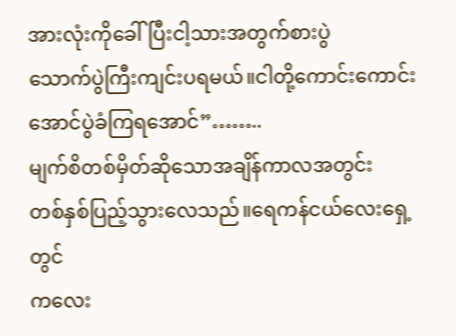အားလုံးကိုခေါ်ပြီးငါ့သားအတွက်စားပွဲ
သောက်ပွဲကြီးကျင်းပရမယ်။ငါတို့ကောင်းကောင်း
အောင်ပွဲခံကြရအောင်”……..
မျက်စိတစ်မှိတ်ဆိုသောအချိန်ကာလအတွင်း
တစ်နှစ်ပြည့်သွားလေသည်။ရေကန်ငယ်လေးရှေ့တွင်
ကလေး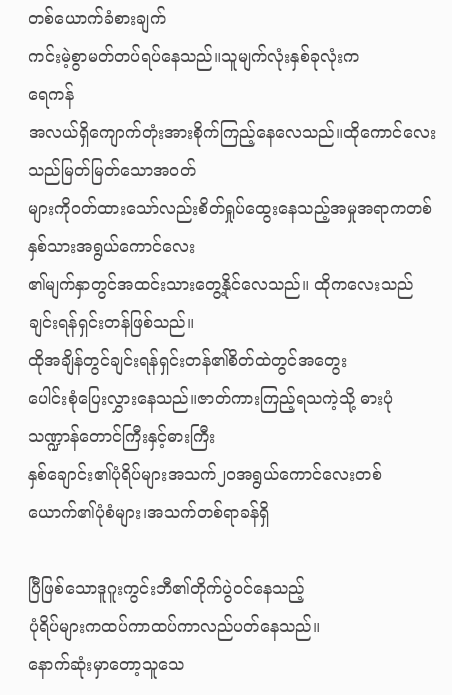တစ်ယောက်ခံစားချက်
ကင်းမဲ့စွာမတ်တပ်ရပ်နေသည်။သူမျက်လုံးနှစ်ခုလုံးက
ရေကန်
အလယ်ရှိကျောက်တုံးအားစိုက်ကြည့်နေလေသည်။ထိုကောင်လေးသည်မြတ်မြတ်သောအဝတ်
များကိုဝတ်ထားသော်လည်းစိတ်ရှုပ်ထွေးနေသည့်အမှုအရာကတစ်နှစ်သားအရွယ်ကောင်လေး
၏မျက်နှာတွင်အထင်းသားတွေ့နိုင်လေသည်။ ထိုကလေးသည်ချင်းရန်ရှင်းတန်ဖြစ်သည်။
ထိုအချိန်တွင်ချင်းရန်ရှင်းတန်၏စိတ်ထဲတွင်အတွေး
ပေါင်းစုံပြေးလွှားနေသည်။ဇာတ်ကားကြည့်ရသကဲ့သို့ ဓားပုံသဏ္ဍာန်တောင်ကြီးနှင့်ဓားကြီး
နှစ်ချောင်း၏ပုံရိပ်များအသက်၂၀အရွယ်ကောင်လေးတစ်ယောက်၏ပုံစံများ၊အသက်တစ်ရာခန်ရှိ

ပြီဖြစ်သောဒူဂူးကွင်းဘီ၏တိုက်ပွဲဝင်နေသည့်
ပုံရိပ်များကထပ်ကာထပ်ကာလည်ပတ်နေသည်။
နောက်ဆုံးမှာတော့သူသေ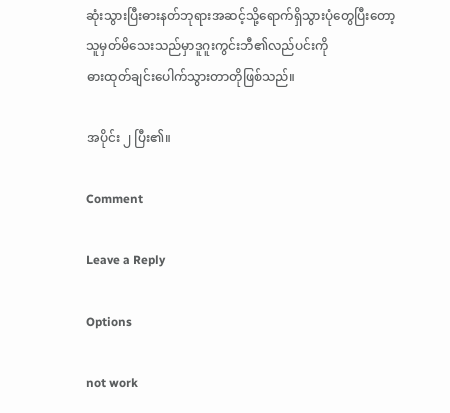ဆုံးသွားပြီးဓားနတ်ဘုရားအဆင့်သို့ရောက်ရှိသွားပုံတွေပြီးတော့
သူမှတ်မိသေးသည်မှာဒူဂူးကွင်းဘီ၏လည်ပင်းကို
ဓားထုတ်ချင်းပေါက်သွားတာတိုဖြစ်သည်။

အပိုင်း ၂ ပြီး၏။

Comment

Leave a Reply

Options

not work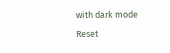with dark mode
Reset